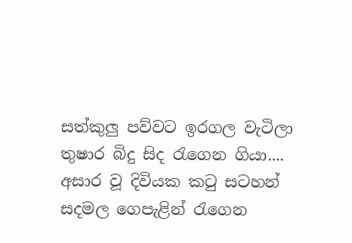සත්කුලු පව්වට ඉරගල වැටිලා
තුෂාර බිදු සිද රැගෙන ගියා....
අසාර වූ දිවියක කටු සටහන්
සදමල ගෙපැළින් රැගෙන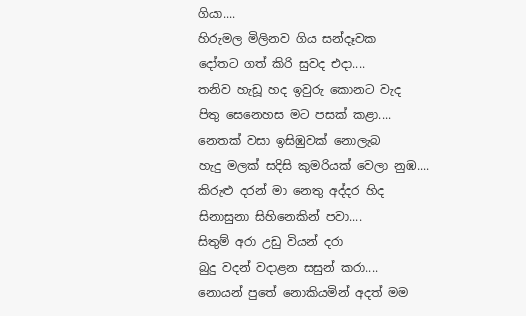ගියා....
හිරුමල මිලිනව ගිය සන්දෑවක
දෝතට ගත් කිරි සුවද එදා....
තනිව හැඩූ හද ඉවුරු කොනට වැද
පිතු සෙනෙහස මට පසක් කළා....
නෙතක් වසා ඉසිඹුවක් නොලැබ
හැදු මලක් සදිසි කුමරියක් වෙලා නුඹ....
කිරුළු දරන් මා නෙතු අද්දර හිද
සිනාසුනා සිහිනෙකින් පවා....
සිතුම් අරා උඩු වියන් දරා
බුදු වදන් වදාළන සසුන් කරා....
නොයන් පුතේ නොකියමින් අදත් මම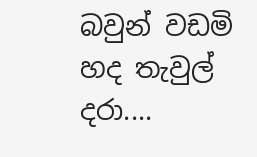බවුන් වඩමි හද තැවුල් දරා....